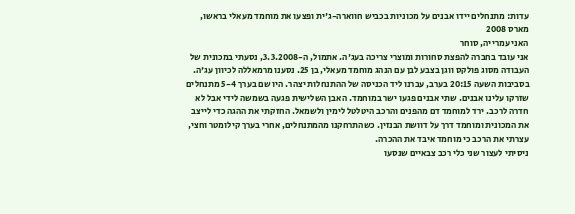עדות: מתנחלים יידו אבנים על מכוניות בכביש חווארה-ג'ית ופצעו את מוחמד מעאלי בראשו, מארס 2008
האני עמרייה, סוחר
אני עובד בחברה להפצת סחורות ומוצרי צריכה בעג'ה. אתמול, ה-3.3.2008, נסעתי במכונית של העבודה מסוג פולקס ווגן בצבע לבן עם הנהג מוחמד מעאלי, בן 25. נסענו מרמאללה לכיוון עג'ה. בסביבות השעה 20:15 בערב, עברנו ליד הכניסה של ההתנחלות יצהר. היו שם בערך 5-4 מתנחלים שזרקו עלינו אבנים. שתי אבנים פגעו ישר במוחמד. האבן השלישית פגעה בשמשה לידי אבל לא חדרה לרכב. ירד למוחמד דם מהפנים והרכב היטלטל לימין ולשמאל. החזקתי את ההגה כדי לייצב את המכונית ומוחמד דרך על דוושת הבנזין. כשהתרחקנו מהמתנחלים, אחרי בערך קילומטר וחצי, עצרתי את הרכב כי מוחמד איבד את ההכרה.
ניסיתי לעצור שני כלי רכב צבאיים שנסעו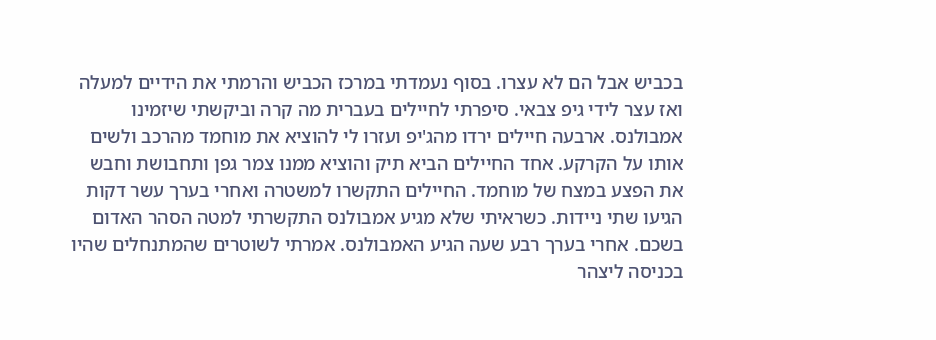בכביש אבל הם לא עצרו. בסוף נעמדתי במרכז הכביש והרמתי את הידיים למעלה ואז עצר לידי גיפ צבאי. סיפרתי לחיילים בעברית מה קרה וביקשתי שיזמינו אמבולנס. ארבעה חיילים ירדו מהג'יפ ועזרו לי להוציא את מוחמד מהרכב ולשים אותו על הקרקע. אחד החיילים הביא תיק והוציא ממנו צמר גפן ותחבושת וחבש את הפצע במצח של מוחמד. החיילים התקשרו למשטרה ואחרי בערך עשר דקות הגיעו שתי ניידות. כשראיתי שלא מגיע אמבולנס התקשרתי למטה הסהר האדום בשכם. אחרי בערך רבע שעה הגיע האמבולנס. אמרתי לשוטרים שהמתנחלים שהיו בכניסה ליצהר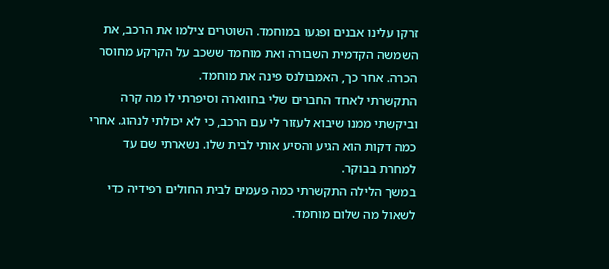זרקו עלינו אבנים ופגעו במוחמד. השוטרים צילמו את הרכב, את השמשה הקדמית השבורה ואת מוחמד ששכב על הקרקע מחוסר הכרה. אחר כך, האמבולנס פינה את מוחמד.
התקשרתי לאחד החברים שלי בחווארה וסיפרתי לו מה קרה וביקשתי ממנו שיבוא לעזור לי עם הרכב, כי לא יכולתי לנהוג. אחרי כמה דקות הוא הגיע והסיע אותי לבית שלו. נשארתי שם עד למחרת בבוקר.
במשך הלילה התקשרתי כמה פעמים לבית החולים רפידיה כדי לשאול מה שלום מוחמד.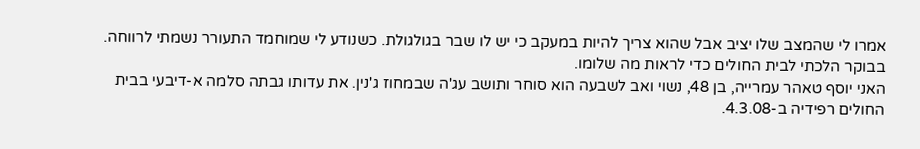אמרו לי שהמצב שלו יציב אבל שהוא צריך להיות במעקב כי יש לו שבר בגולגולת. כשנודע לי שמוחמד התעורר נשמתי לרווחה. בבוקר הלכתי לבית החולים כדי לראות מה שלומו.
האני יוסף טאהר עמרייה, בן 48, נשוי ואב לשבעה הוא סוחר ותושב עג'ה שבמחוז ג'נין. את עדותו גבתה סלמה א-דיבעי בבית החולים רפידיה ב-4.3.08.